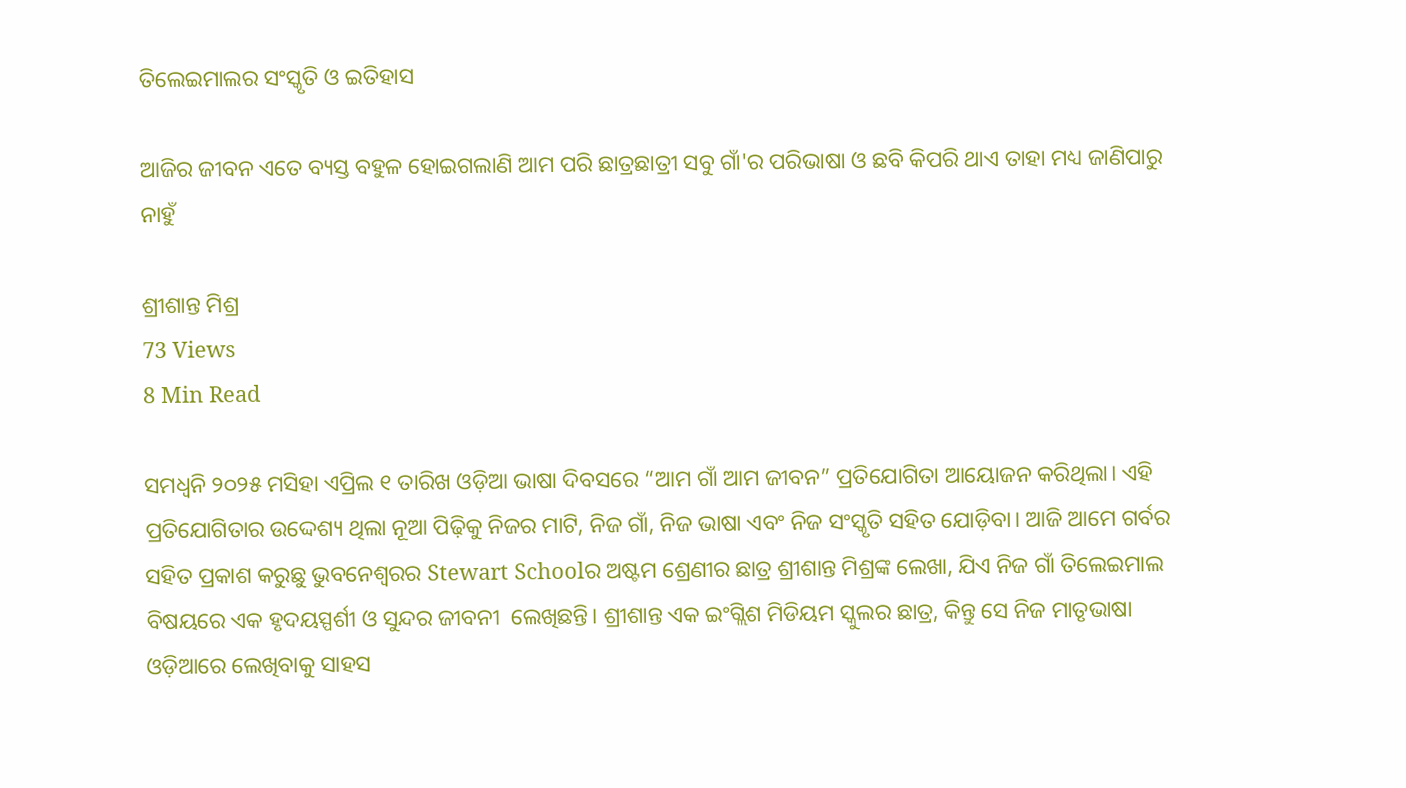ତିଲେଇମାଲର ସଂସ୍କୃତି ଓ ଇତିହାସ

ଆଜିର ଜୀବନ ଏତେ ବ୍ୟସ୍ତ ବହୁଳ ହୋଇଗଲାଣି ଆମ ପରି ଛାତ୍ରଛାତ୍ରୀ ସବୁ ଗାଁ'ର ପରିଭାଷା ଓ ଛବି କିପରି ଥାଏ ତାହା ମଧ୍ୟ ଜାଣିପାରୁ ନାହୁଁ

ଶ୍ରୀଶାନ୍ତ ମିଶ୍ର
73 Views
8 Min Read

ସମଧ୍ୱନି ୨୦୨୫ ମସିହା ଏପ୍ରିଲ ୧ ତାରିଖ ଓଡ଼ିଆ ଭାଷା ଦିବସରେ “ଆମ ଗାଁ ଆମ ଜୀବନ” ପ୍ରତିଯୋଗିତା ଆୟୋଜନ କରିଥିଲା। ଏହି ପ୍ରତିଯୋଗିତାର ଉଦ୍ଦେଶ୍ୟ ଥିଲା ନୂଆ ପିଢ଼ିକୁ ନିଜର ମାଟି, ନିଜ ଗାଁ, ନିଜ ଭାଷା ଏବଂ ନିଜ ସଂସ୍କୃତି ସହିତ ଯୋଡ଼ିବା। ଆଜି ଆମେ ଗର୍ବର ସହିତ ପ୍ରକାଶ କରୁଛୁ ଭୁବନେଶ୍ୱରର Stewart Schoolର ଅଷ୍ଟମ ଶ୍ରେଣୀର ଛାତ୍ର ଶ୍ରୀଶାନ୍ତ ମିଶ୍ରଙ୍କ ଲେଖା, ଯିଏ ନିଜ ଗାଁ ତିଲେଇମାଲ ବିଷୟରେ ଏକ ହୃଦୟସ୍ପର୍ଶୀ ଓ ସୁନ୍ଦର ଜୀବନୀ  ଲେଖିଛନ୍ତି। ଶ୍ରୀଶାନ୍ତ ଏକ ଇଂଗ୍ଲିଶ ମିଡିୟମ ସ୍କୁଲର ଛାତ୍ର, କିନ୍ତୁ ସେ ନିଜ ମାତୃଭାଷା ଓଡ଼ିଆରେ ଲେଖିବାକୁ ସାହସ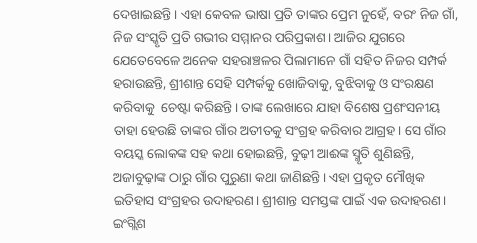ଦେଖାଇଛନ୍ତି। ଏହା କେବଳ ଭାଷା ପ୍ରତି ତାଙ୍କର ପ୍ରେମ ନୁହେଁ, ବରଂ ନିଜ ଗାଁ, ନିଜ ସଂସ୍କୃତି ପ୍ରତି ଗଭୀର ସମ୍ମାନର ପରିପ୍ରକାଶ। ଆଜିର ଯୁଗରେ ଯେତେବେଳେ ଅନେକ ସହରାଞ୍ଚଳର ପିଲାମାନେ ଗାଁ ସହିତ ନିଜର ସମ୍ପର୍କ ହରାଉଛନ୍ତି, ଶ୍ରୀଶାନ୍ତ ସେହି ସମ୍ପର୍କକୁ ଖୋଜିବାକୁ, ବୁଝିବାକୁ ଓ ସଂରକ୍ଷଣ କରିବାକୁ  ଚେଷ୍ଟା କରିଛନ୍ତି। ତାଙ୍କ ଲେଖାରେ ଯାହା ବିଶେଷ ପ୍ରଶଂସନୀୟ ତାହା ହେଉଛି ତାଙ୍କର ଗାଁର ଅତୀତକୁ ସଂଗ୍ରହ କରିବାର ଆଗ୍ରହ। ସେ ଗାଁର ବୟସ୍କ ଲୋକଙ୍କ ସହ କଥା ହୋଇଛନ୍ତି, ବୁଢ଼ୀ ଆଈଙ୍କ ସ୍ମୃତି ଶୁଣିଛନ୍ତି, ଅଜାବୁଢ଼ାଙ୍କ ଠାରୁ ଗାଁର ପୁରୁଣା କଥା ଜାଣିଛନ୍ତି। ଏହା ପ୍ରକୃତ ମୌଖିକ ଇତିହାସ ସଂଗ୍ରହର ଉଦାହରଣ। ଶ୍ରୀଶାନ୍ତ ସମସ୍ତଙ୍କ ପାଇଁ ଏକ ଉଦାହରଣ। ଇଂଗ୍ଲିଶ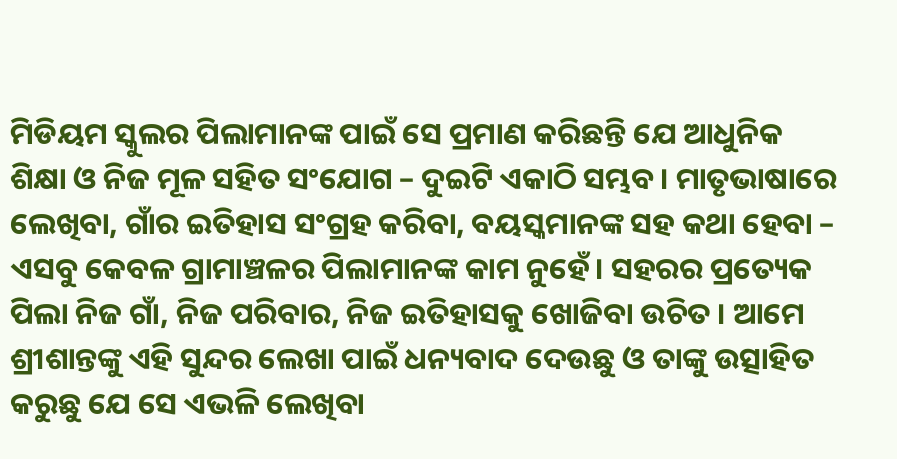ମିଡିୟମ ସ୍କୁଲର ପିଲାମାନଙ୍କ ପାଇଁ ସେ ପ୍ରମାଣ କରିଛନ୍ତି ଯେ ଆଧୁନିକ ଶିକ୍ଷା ଓ ନିଜ ମୂଳ ସହିତ ସଂଯୋଗ – ଦୁଇଟି ଏକାଠି ସମ୍ଭବ। ମାତୃଭାଷାରେ ଲେଖିବା, ଗାଁର ଇତିହାସ ସଂଗ୍ରହ କରିବା, ବୟସ୍କମାନଙ୍କ ସହ କଥା ହେବା – ଏସବୁ କେବଳ ଗ୍ରାମାଞ୍ଚଳର ପିଲାମାନଙ୍କ କାମ ନୁହେଁ। ସହରର ପ୍ରତ୍ୟେକ ପିଲା ନିଜ ଗାଁ, ନିଜ ପରିବାର, ନିଜ ଇତିହାସକୁ ଖୋଜିବା ଉଚିତ । ଆମେ ଶ୍ରୀଶାନ୍ତଙ୍କୁ ଏହି ସୁନ୍ଦର ଲେଖା ପାଇଁ ଧନ୍ୟବାଦ ଦେଉଛୁ ଓ ତାଙ୍କୁ ଉତ୍ସାହିତ କରୁଛୁ ଯେ ସେ ଏଭଳି ଲେଖିବା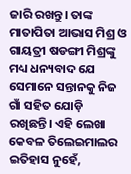ଜାରି ରଖନ୍ତୁ। ତାଙ୍କ ମାତାପିତା ଆଭାସ ମିଶ୍ର ଓ ଗାୟତ୍ରୀ ଷଡଙ୍ଗୀ ମିଶ୍ରଙ୍କୁ ମଧ୍ୟ ଧନ୍ୟବାଦ ଯେ ସେମାନେ ସନ୍ତାନକୁ ନିଜ ଗାଁ ସହିତ ଯୋଡ଼ି ରଖିଛନ୍ତି। ଏହି ଲେଖା କେବଳ ତିଲେଇମାଲର ଇତିହାସ ନୁହେଁ,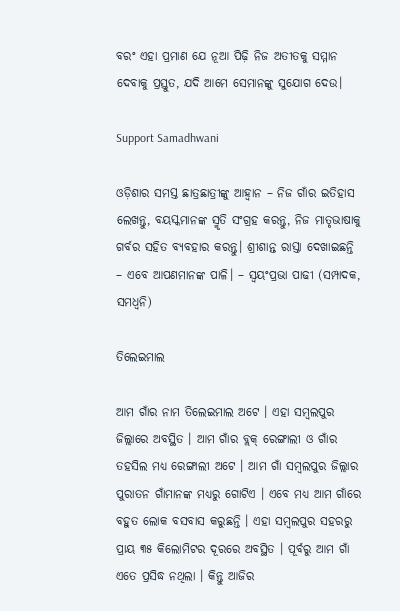ବରଂ ଏହା ପ୍ରମାଣ ଯେ ନୂଆ ପିଢ଼ି ନିଜ ଅତୀତକୁ ସମ୍ମାନ ଦେବାକୁ ପ୍ରସ୍ତୁତ, ଯଦି ଆମେ ସେମାନଙ୍କୁ ସୁଯୋଗ ଦେଉ।

Support Samadhwani

ଓଡ଼ିଶାର ସମସ୍ତ ଛାତ୍ରଛାତ୍ରୀଙ୍କୁ ଆହ୍ୱାନ – ନିଜ ଗାଁର ଇତିହାସ ଲେଖନ୍ତୁ, ବୟସ୍କମାନଙ୍କ ସ୍ମୃତି ସଂଗ୍ରହ କରନ୍ତୁ, ନିଜ ମାତୃଭାଷାକୁ ଗର୍ବର ସହିତ ବ୍ୟବହାର କରନ୍ତୁ। ଶ୍ରୀଶାନ୍ତ ରାସ୍ତା ଦେଖାଇଛନ୍ତି – ଏବେ ଆପଣମାନଙ୍କ ପାଳି। – ସ୍ଵୟଂପ୍ରଭା ପାଢୀ (ସମ୍ପାଦକ, ସମଧ୍ୱନି)

ତିଲେଇମାଲ

ଆମ ଗାଁର ନାମ ତିଲେଇମାଲ ଅଟେ । ଏହା ସମ୍ବଲପୁର ଜିଲ୍ଲାରେ ଅବସ୍ଥିତ । ଆମ ଗାଁର ବ୍ଲକ୍ ରେଙ୍ଗାଲୀ ଓ ଗାଁର ତହସିଲ ମଧ୍ୟ ରେଙ୍ଗାଲୀ ଅଟେ । ଆମ ଗାଁ ସମ୍ବଲପୁର ଜିଲ୍ଲାର ପୁରାତନ ଗାଁମାନଙ୍କ ମଧ୍ୟରୁ ଗୋଟିଏ । ଏବେ ମଧ୍ୟ ଆମ ଗାଁରେ ବହୁତ ଲୋକ ବସବାସ କରୁଛନ୍ତି । ଏହା ସମ୍ବଲପୁର ସହରରୁ ପ୍ରାୟ ୩୫ କିଲୋମିଟର ଦୂରରେ ଅବସ୍ଥିତ । ପୂର୍ବରୁ ଆମ ଗାଁ ଏତେ ପ୍ରସିଦ୍ଧ ନଥିଲା । କିନ୍ତୁ ଆଜିର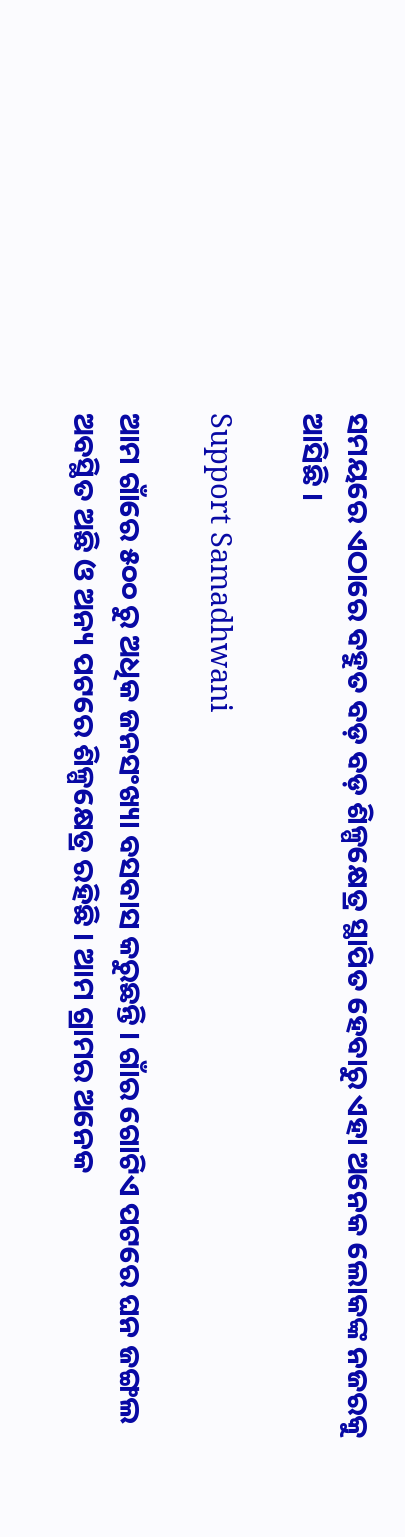ସମୟରେ ଏଠାରେ ବହୁତ ବଡ଼ ବଡ଼ ଶିଳ୍ପକ୍ଷେତ୍ର ସ୍ଥାପିତ ହେବାରୁ ଏହା ଅନେକ ଲୋକଙ୍କ ନଜରକୁ ଆସିଛି ।

Support Samadhwani

ଆମ ଗାଁରେ ୫୦୦ ରୁ ଅଧିକ ଜନସଂଖ୍ୟା ବସବାସ କରୁଛନ୍ତି । ଗାଁର ଗୋଟିଏ ପଟରେ ଘନ ଜଙ୍ଗଲ ଅବସ୍ଥିତ ଅଛି ଓ ଅନ୍ୟ ପଟରେ ଶିଳ୍ପକ୍ଷେତ୍ର ରହିଛି । ଆମ ଗ୍ରାମର ଅନେକ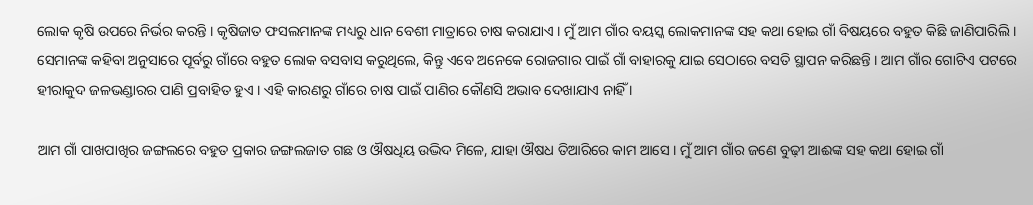ଲୋକ କୃଷି ଉପରେ ନିର୍ଭର କରନ୍ତି । କୃଷିଜାତ ଫସଲମାନଙ୍କ ମଧ୍ୟରୁ ଧାନ ବେଶୀ ମାତ୍ରାରେ ଚାଷ କରାଯାଏ । ମୁଁ ଆମ ଗାଁର ବୟସ୍କ ଲୋକମାନଙ୍କ ସହ କଥା ହୋଇ ଗାଁ ବିଷୟରେ ବହୁତ କିଛି ଜାଣିପାରିଲି । ସେମାନଙ୍କ କହିବା ଅନୁସାରେ ପୂର୍ବରୁ ଗାଁରେ ବହୁତ ଲୋକ ବସବାସ କରୁଥିଲେ, କିନ୍ତୁ ଏବେ ଅନେକେ ରୋଜଗାର ପାଇଁ ଗାଁ ବାହାରକୁ ଯାଇ ସେଠାରେ ବସତି ସ୍ଥାପନ କରିଛନ୍ତି । ଆମ ଗାଁର ଗୋଟିଏ ପଟରେ ହୀରାକୁଦ ଜଳଭଣ୍ଡାରର ପାଣି ପ୍ରବାହିତ ହୁଏ । ଏହି କାରଣରୁ ଗାଁରେ ଚାଷ ପାଇଁ ପାଣିର କୌଣସି ଅଭାବ ଦେଖାଯାଏ ନାହିଁ ।

ଆମ ଗାଁ ପାଖପାଖିର ଜଙ୍ଗଲରେ ବହୁତ ପ୍ରକାର ଜଙ୍ଗଲଜାତ ଗଛ ଓ ଔଷଧିୟ ଉଦ୍ଭିଦ ମିଳେ, ଯାହା ଔଷଧ ତିଆରିରେ କାମ ଆସେ । ମୁଁ ଆମ ଗାଁର ଜଣେ ବୁଢ଼ୀ ଆଈଙ୍କ ସହ କଥା ହୋଇ ଗାଁ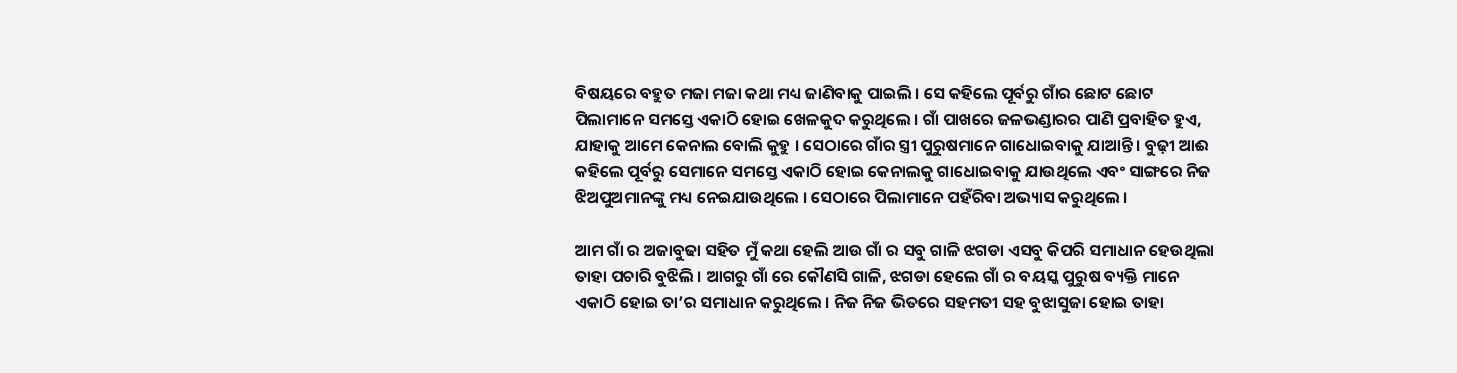ବିଷୟରେ ବହୁତ ମଜା ମଜା କଥା ମଧ୍ୟ ଜାଣିବାକୁ ପାଇଲି । ସେ କହିଲେ ପୂର୍ବରୁ ଗାଁର ଛୋଟ ଛୋଟ ପିଲାମାନେ ସମସ୍ତେ ଏକାଠି ହୋଇ ଖେଳକୁଦ କରୁଥିଲେ । ଗାଁ ପାଖରେ ଜଳଭଣ୍ଡାରର ପାଣି ପ୍ରବାହିତ ହୁଏ, ଯାହାକୁ ଆମେ କେନାଲ ବୋଲି କୁହୁ । ସେଠାରେ ଗାଁର ସ୍ତ୍ରୀ ପୁରୁଷମାନେ ଗାଧୋଇବାକୁ ଯାଆନ୍ତି । ବୁଢ଼ୀ ଆଈ କହିଲେ ପୂର୍ବରୁ ସେମାନେ ସମସ୍ତେ ଏକାଠି ହୋଇ କେନାଲକୁ ଗାଧୋଇବାକୁ ଯାଉଥିଲେ ଏବଂ ସାଙ୍ଗରେ ନିଜ ଝିଅପୁଅମାନଙ୍କୁ ମଧ୍ୟ ନେଇଯାଉଥିଲେ । ସେଠାରେ ପିଲାମାନେ ପହଁରିବା ଅଭ୍ୟାସ କରୁଥିଲେ ।

ଆମ ଗାଁ ର ଅଜାବୁଢା ସହିତ ମୁଁ କଥା ହେଲି ଆଉ ଗାଁ ର ସବୁ ଗାଳି ଝଗଡା ଏସବୁ କିପରି ସମାଧାନ ହେଉଥିଲା ତାହା ପଚାରି ବୁଝିଲି । ଆଗରୁ ଗାଁ ରେ କୌଣସି ଗାଳି, ଝଗଡା ହେଲେ ଗାଁ ର ବୟସ୍କ ପୁରୁଷ ବ୍ୟକ୍ତି ମାନେ ଏକାଠି ହୋଇ ତା’ର ସମାଧାନ କରୁଥିଲେ । ନିଜ ନିଜ ଭିତରେ ସହମତୀ ସହ ବୁଝାସୁଜା ହୋଇ ତାହା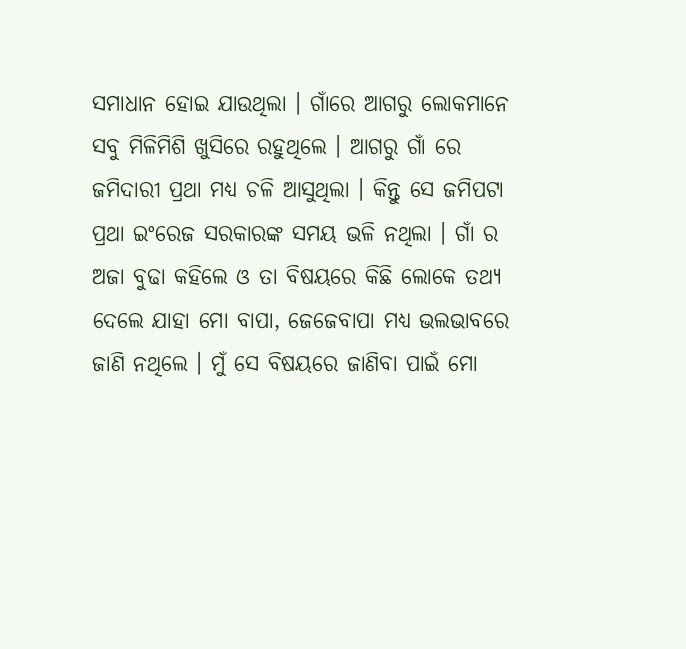ସମାଧାନ ହୋଇ ଯାଉଥିଲା । ଗାଁରେ ଆଗରୁ ଲୋକମାନେ ସବୁ ମିଳିମିଶି ଖୁସିରେ ରହୁଥିଲେ । ଆଗରୁ ଗାଁ ରେ ଜମିଦାରୀ ପ୍ରଥା ମଧ୍ୟ ଚଳି ଆସୁଥିଲା । କିନ୍ତୁ ସେ ଜମିପଟା ପ୍ରଥା ଇଂରେଜ ସରକାରଙ୍କ ସମୟ ଭଳି ନଥିଲା । ଗାଁ ର ଅଜା ବୁଢା କହିଲେ ଓ ତା ବିଷୟରେ କିଛି ଲୋକେ ତଥ୍ୟ ଦେଲେ ଯାହା ମୋ ବାପା, ଜେଜେବାପା ମଧ୍ୟ ଭଲଭାବରେ ଜାଣି ନଥିଲେ । ମୁଁ ସେ ବିଷୟରେ ଜାଣିବା ପାଇଁ ମୋ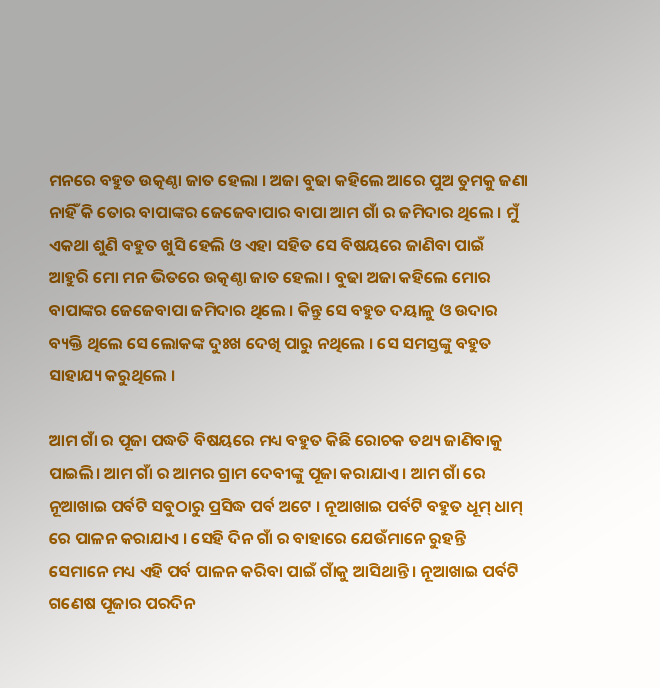ମନରେ ବହୁତ ଉତ୍କଣ୍ଠା ଜାତ ହେଲା । ଅଜା ବୁଢା କହିଲେ ଆରେ ପୁଅ ତୁମକୁ ଜଣା ନାହିଁ କି ତୋର ବାପାଙ୍କର ଜେଜେବାପାର ବାପା ଆମ ଗାଁ ର ଜମିଦାର ଥିଲେ । ମୁଁ ଏକଥା ଶୁଣି ବହୁତ ଖୁସି ହେଲି ଓ ଏହା ସହିତ ସେ ବିଷୟରେ ଜାଣିବା ପାଇଁ ଆହୁରି ମୋ ମନ ଭିତରେ ଉତ୍କଣ୍ଠା ଜାତ ହେଲା । ବୁଢା ଅଜା କହିଲେ ମୋର ବାପାଙ୍କର ଜେଜେବାପା ଜମିଦାର ଥିଲେ । କିନ୍ତୁ ସେ ବହୁତ ଦୟାଳୁ ଓ ଉଦାର ବ୍ୟକ୍ତି ଥିଲେ ସେ ଲୋକଙ୍କ ଦୁଃଖ ଦେଖି ପାରୁ ନଥିଲେ । ସେ ସମସ୍ତଙ୍କୁ ବହୁତ ସାହାଯ୍ୟ କରୁଥିଲେ ।

ଆମ ଗାଁ ର ପୂଜା ପଦ୍ଧତି ବିଷୟରେ ମଧ୍ୟ ବହୁତ କିଛି ରୋଚକ ତଥ୍ୟ ଜାଣିବାକୁ ପାଇଲି। ଆମ ଗାଁ ର ଆମର ଗ୍ରାମ ଦେବୀଙ୍କୁ ପୂଜା କରାଯାଏ । ଆମ ଗାଁ ରେ ନୂଆଖାଇ ପର୍ବଟି ସବୁଠାରୁ ପ୍ରସିଦ୍ଧ ପର୍ବ ଅଟେ । ନୂଆଖାଇ ପର୍ବଟି ବହୁତ ଧୂମ୍ ଧାମ୍ ରେ ପାଳନ କରାଯାଏ । ସେହି ଦିନ ଗାଁ ର ବାହାରେ ଯେଉଁମାନେ ରୁହନ୍ତି ସେମାନେ ମଧ୍ୟ ଏହି ପର୍ବ ପାଳନ କରିବା ପାଇଁ ଗାଁକୁ ଆସିଥାନ୍ତି । ନୂଆଖାଇ ପର୍ବଟି ଗଣେଷ ପୂଜାର ପରଦିନ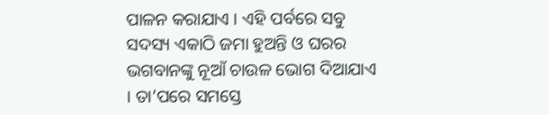ପାଳନ କରାଯାଏ । ଏହି ପର୍ବରେ ସବୁ ସଦସ୍ୟ ଏକାଠି ଜମା ହୁଅନ୍ତି ଓ ଘରର ଭଗବାନଙ୍କୁ ନୂଆଁ ଚାଉଳ ଭୋଗ ଦିଆଯାଏ । ତା’ପରେ ସମସ୍ତେ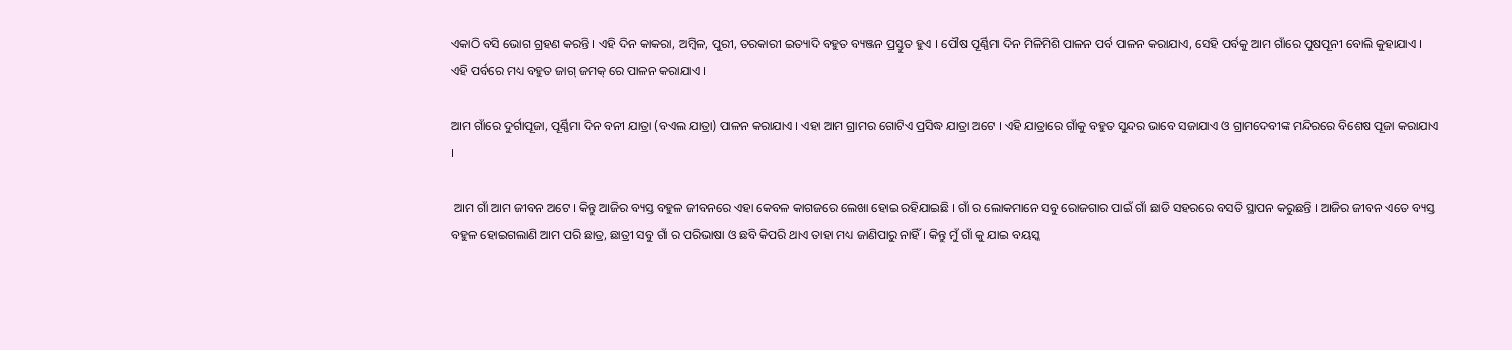ଏକାଠି ବସି ଭୋଗ ଗ୍ରହଣ କରନ୍ତି । ଏହି ଦିନ କାକରା, ଅମ୍ବିଳ, ପୁରୀ, ତରକାରୀ ଇତ୍ୟାଦି ବହୁତ ବ୍ୟଞ୍ଜନ ପ୍ରସ୍ତୁତ ହୁଏ । ପୌଷ ପୂର୍ଣ୍ଣିମା ଦିନ ମିଳିମିଶି ପାଳନ ପର୍ବ ପାଳନ କରାଯାଏ, ସେହି ପର୍ବକୁ ଆମ ଗାଁରେ ପୁଷପୂନୀ ବୋଲି କୁହାଯାଏ । ଏହି ପର୍ବରେ ମଧ୍ୟ ବହୁତ ଜାଗ୍ ଜମକ୍ ରେ ପାଳନ କରାଯାଏ ।

ଆମ ଗାଁରେ ଦୁର୍ଗାପୂଜା, ପୂର୍ଣ୍ଣିମା ଦିନ ବନୀ ଯାତ୍ରା (ବଏଲ ଯାତ୍ରା) ପାଳନ କରାଯାଏ । ଏହା ଆମ ଗ୍ରାମର ଗୋଟିଏ ପ୍ରସିଦ୍ଧ ଯାତ୍ରା ଅଟେ । ଏହି ଯାତ୍ରାରେ ଗାଁକୁ ବହୁତ ସୁନ୍ଦର ଭାବେ ସଜାଯାଏ ଓ ଗ୍ରାମଦେବୀଙ୍କ ମନ୍ଦିରରେ ବିଶେଷ ପୂଜା କରାଯାଏ ।

 ଆମ ଗାଁ ଆମ ଜୀବନ ଅଟେ । କିନ୍ତୁ ଆଜିର ବ୍ୟସ୍ତ ବହୁଳ ଜୀବନରେ ଏହା କେବଳ କାଗଜରେ ଲେଖା ହୋଇ ରହିଯାଇଛି । ଗାଁ ର ଲୋକମାନେ ସବୁ ରୋଜଗାର ପାଇଁ ଗାଁ ଛାଡି ସହରରେ ବସତି ସ୍ଥାପନ କରୁଛନ୍ତି । ଆଜିର ଜୀବନ ଏତେ ବ୍ୟସ୍ତ ବହୁଳ ହୋଇଗଲାଣି ଆମ ପରି ଛାତ୍ର, ଛାତ୍ରୀ ସବୁ ଗାଁ ର ପରିଭାଷା ଓ ଛବି କିପରି ଥାଏ ତାହା ମଧ୍ୟ ଜାଣିପାରୁ ନାହିଁ । କିନ୍ତୁ ମୁଁ ଗାଁ କୁ ଯାଇ ବୟସ୍କ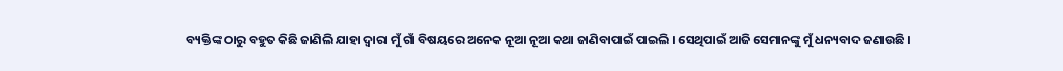ବ୍ୟକ୍ତିଙ୍କ ଠାରୁ ବହୁତ କିଛି ଜାଣିଲି ଯାହା ଦ୍ୱାରା ମୁଁ ଗାଁ ବିଷୟରେ ଅନେକ ନୂଆ ନୂଆ କଥା ଜାଣିବାପାଇଁ ପାଇଲି । ସେଥିପାଇଁ ଆଜି ସେମାନଙ୍କୁ ମୁଁ ଧନ୍ୟବାଦ ଜଣାଉଛି ।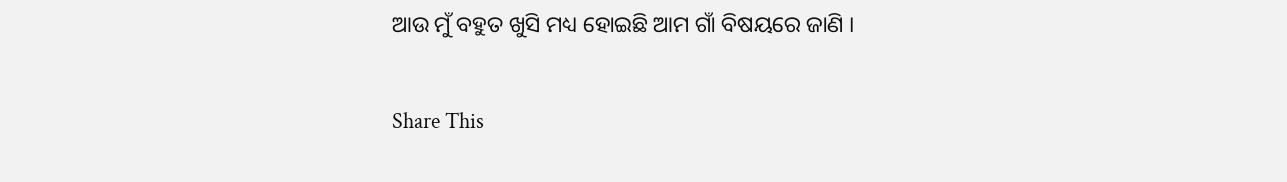ଆଉ ମୁଁ ବହୁତ ଖୁସି ମଧ୍ୟ ହୋଇଛି ଆମ ଗାଁ ବିଷୟରେ ଜାଣି ।

Share This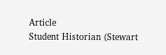Article
Student Historian (Stewart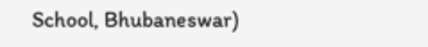School, Bhubaneswar)